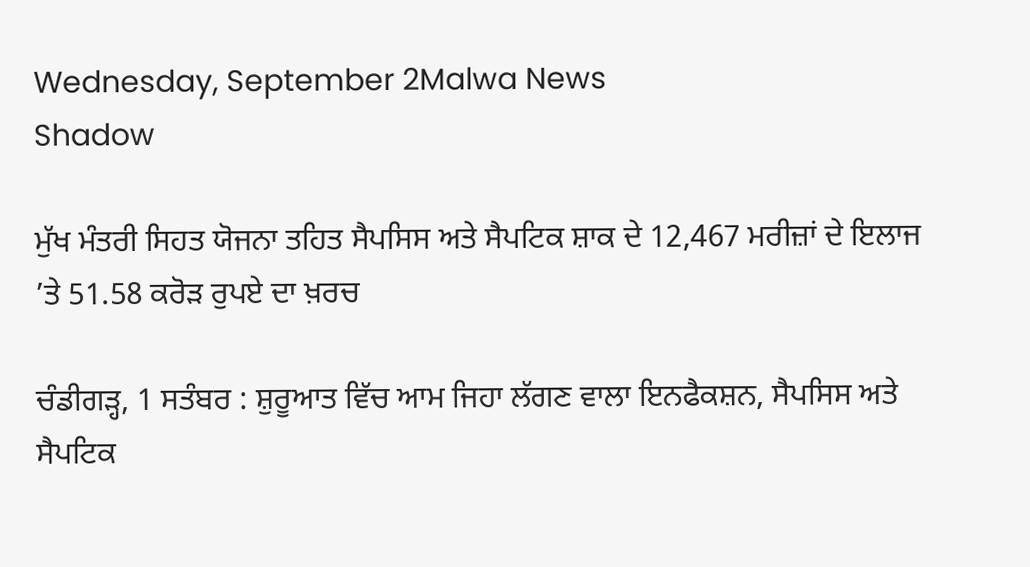Wednesday, September 2Malwa News
Shadow

ਮੁੱਖ ਮੰਤਰੀ ਸਿਹਤ ਯੋਜਨਾ ਤਹਿਤ ਸੈਪਸਿਸ ਅਤੇ ਸੈਪਟਿਕ ਸ਼ਾਕ ਦੇ 12,467 ਮਰੀਜ਼ਾਂ ਦੇ ਇਲਾਜ ’ਤੇ 51.58 ਕਰੋੜ ਰੁਪਏ ਦਾ ਖ਼ਰਚ

ਚੰਡੀਗੜ੍ਹ, 1 ਸਤੰਬਰ : ਸ਼ੁਰੂਆਤ ਵਿੱਚ ਆਮ ਜਿਹਾ ਲੱਗਣ ਵਾਲਾ ਇਨਫੈਕਸ਼ਨ, ਸੈਪਸਿਸ ਅਤੇ ਸੈਪਟਿਕ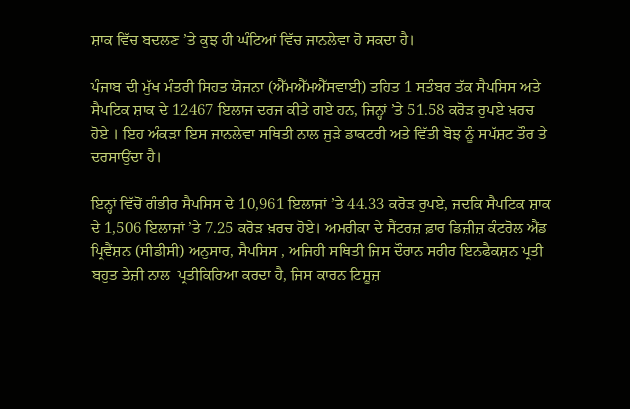ਸ਼ਾਕ ਵਿੱਚ ਬਦਲਣ ’ਤੇ ਕੁਝ ਹੀ ਘੰਟਿਆਂ ਵਿੱਚ ਜਾਨਲੇਵਾ ਹੋ ਸਕਦਾ ਹੈ।

ਪੰਜਾਬ ਦੀ ਮੁੱਖ ਮੰਤਰੀ ਸਿਹਤ ਯੋਜਨਾ (ਐੱਮਐੱਮਐੱਸਵਾਈ) ਤਹਿਤ 1 ਸਤੰਬਰ ਤੱਕ ਸੈਪਸਿਸ ਅਤੇ ਸੈਪਟਿਕ ਸ਼ਾਕ ਦੇ 12467 ਇਲਾਜ ਦਰਜ ਕੀਤੇ ਗਏ ਹਨ, ਜਿਨ੍ਹਾਂ ’ਤੇ 51.58 ਕਰੋੜ ਰੁਪਏ ਖ਼ਰਚ ਹੋਏ । ਇਹ ਅੰਕੜਾ ਇਸ ਜਾਨਲੇਵਾ ਸਥਿਤੀ ਨਾਲ ਜੁੜੇ ਡਾਕਟਰੀ ਅਤੇ ਵਿੱਤੀ ਬੋਝ ਨੂੰ ਸਪੱਸ਼ਟ ਤੌਰ ਤੇ ਦਰਸਾਉਂਦਾ ਹੈ।

ਇਨ੍ਹਾਂ ਵਿੱਚੋਂ ਗੰਭੀਰ ਸੈਪਸਿਸ ਦੇ 10,961 ਇਲਾਜਾਂ ’ਤੇ 44.33 ਕਰੋੜ ਰੁਪਏ, ਜਦਕਿ ਸੈਪਟਿਕ ਸ਼ਾਕ ਦੇ 1,506 ਇਲਾਜਾਂ ’ਤੇ 7.25 ਕਰੋੜ ਖ਼ਰਚ ਹੋਏ। ਅਮਰੀਕਾ ਦੇ ਸੈਂਟਰਜ਼ ਫ਼ਾਰ ਡਿਜ਼ੀਜ਼ ਕੰਟਰੋਲ ਐਂਡ ਪ੍ਰਿਵੈਂਸ਼ਨ (ਸੀਡੀਸੀ) ਅਨੁਸਾਰ, ਸੈਪਸਿਸ , ਅਜਿਹੀ ਸਥਿਤੀ ਜਿਸ ਦੌਰਾਨ ਸਰੀਰ ਇਨਫੈਕਸ਼ਨ ਪ੍ਰਤੀ ਬਹੁਤ ਤੇਜ਼ੀ ਨਾਲ  ਪ੍ਰਤੀਕਿਰਿਆ ਕਰਦਾ ਹੈ, ਜਿਸ ਕਾਰਨ ਟਿਸ਼ੂਜ਼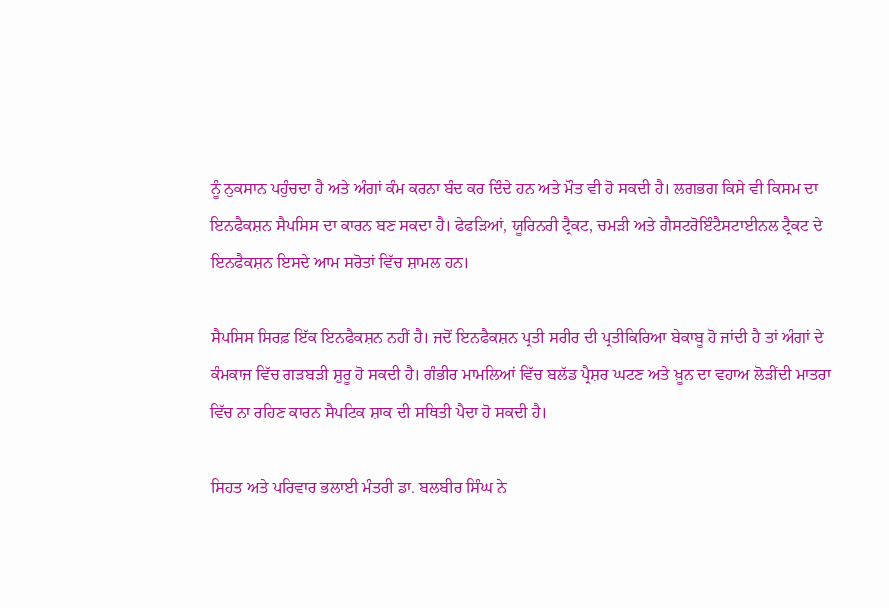ਨੂੰ ਨੁਕਸਾਨ ਪਹੁੰਚਦਾ ਹੈ ਅਤੇ ਅੰਗਾਂ ਕੰਮ ਕਰਨਾ ਬੰਦ ਕਰ ਦਿੰਦੇ ਹਨ ਅਤੇ ਮੌਤ ਵੀ ਹੋ ਸਕਦੀ ਹੈ। ਲਗਭਗ ਕਿਸੇ ਵੀ ਕਿਸਮ ਦਾ ਇਨਫੈਕਸ਼ਨ ਸੈਪਸਿਸ ਦਾ ਕਾਰਨ ਬਣ ਸਕਦਾ ਹੈ। ਫੇਫੜਿਆਂ, ਯੂਰਿਨਰੀ ਟ੍ਰੈਕਟ, ਚਮੜੀ ਅਤੇ ਗੈਸਟਰੋਇੰਟੈਸਟਾਈਨਲ ਟ੍ਰੈਕਟ ਦੇ ਇਨਫੈਕਸ਼ਨ ਇਸਦੇ ਆਮ ਸਰੋਤਾਂ ਵਿੱਚ ਸ਼ਾਮਲ ਹਨ।

ਸੈਪਸਿਸ ਸਿਰਫ਼ ਇੱਕ ਇਨਫੈਕਸ਼ਨ ਨਹੀਂ ਹੈ। ਜਦੋਂ ਇਨਫੈਕਸ਼ਨ ਪ੍ਰਤੀ ਸਰੀਰ ਦੀ ਪ੍ਰਤੀਕਿਰਿਆ ਬੇਕਾਬੂ ਹੋ ਜਾਂਦੀ ਹੈ ਤਾਂ ਅੰਗਾਂ ਦੇ ਕੰਮਕਾਜ ਵਿੱਚ ਗੜਬੜੀ ਸ਼ੁਰੂ ਹੋ ਸਕਦੀ ਹੈ। ਗੰਭੀਰ ਮਾਮਲਿਆਂ ਵਿੱਚ ਬਲੱਡ ਪ੍ਰੈਸ਼ਰ ਘਟਣ ਅਤੇ ਖ਼ੂਨ ਦਾ ਵਹਾਅ ਲੋੜੀਂਦੀ ਮਾਤਰਾ ਵਿੱਚ ਨਾ ਰਹਿਣ ਕਾਰਨ ਸੈਪਟਿਕ ਸ਼ਾਕ ਦੀ ਸਥਿਤੀ ਪੈਦਾ ਹੋ ਸਕਦੀ ਹੈ।

ਸਿਹਤ ਅਤੇ ਪਰਿਵਾਰ ਭਲਾਈ ਮੰਤਰੀ ਡਾ. ਬਲਬੀਰ ਸਿੰਘ ਨੇ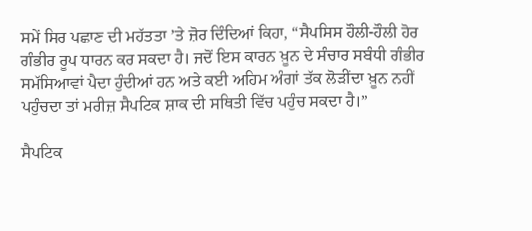ਸਮੇਂ ਸਿਰ ਪਛਾਣ ਦੀ ਮਹੱਤਤਾ ’ਤੇ ਜ਼ੋਰ ਦਿੰਦਿਆਂ ਕਿਹਾ, “ਸੈਪਸਿਸ ਹੌਲੀ-ਹੌਲੀ ਹੋਰ ਗੰਭੀਰ ਰੂਪ ਧਾਰਨ ਕਰ ਸਕਦਾ ਹੈ। ਜਦੋਂ ਇਸ ਕਾਰਨ ਖ਼ੂਨ ਦੇ ਸੰਚਾਰ ਸਬੰਧੀ ਗੰਭੀਰ ਸਮੱਸਿਆਵਾਂ ਪੈਦਾ ਹੁੰਦੀਆਂ ਹਨ ਅਤੇ ਕਈ ਅਹਿਮ ਅੰਗਾਂ ਤੱਕ ਲੋੜੀਂਦਾ ਖ਼ੂਨ ਨਹੀਂ ਪਹੁੰਚਦਾ ਤਾਂ ਮਰੀਜ਼ ਸੈਪਟਿਕ ਸ਼ਾਕ ਦੀ ਸਥਿਤੀ ਵਿੱਚ ਪਹੁੰਚ ਸਕਦਾ ਹੈ।”

ਸੈਪਟਿਕ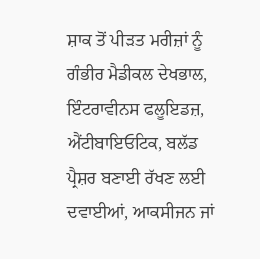ਸ਼ਾਕ ਤੋਂ ਪੀੜਤ ਮਰੀਜ਼ਾਂ ਨੂੰ ਗੰਭੀਰ ਮੈਡੀਕਲ ਦੇਖਭਾਲ, ਇੰਟਰਾਵੀਨਸ ਫਲੂਇਡਜ਼, ਐਂਟੀਬਾਇਓਟਿਕ, ਬਲੱਡ ਪ੍ਰੈਸ਼ਰ ਬਣਾਈ ਰੱਖਣ ਲਈ ਦਵਾਈਆਂ, ਆਕਸੀਜਨ ਜਾਂ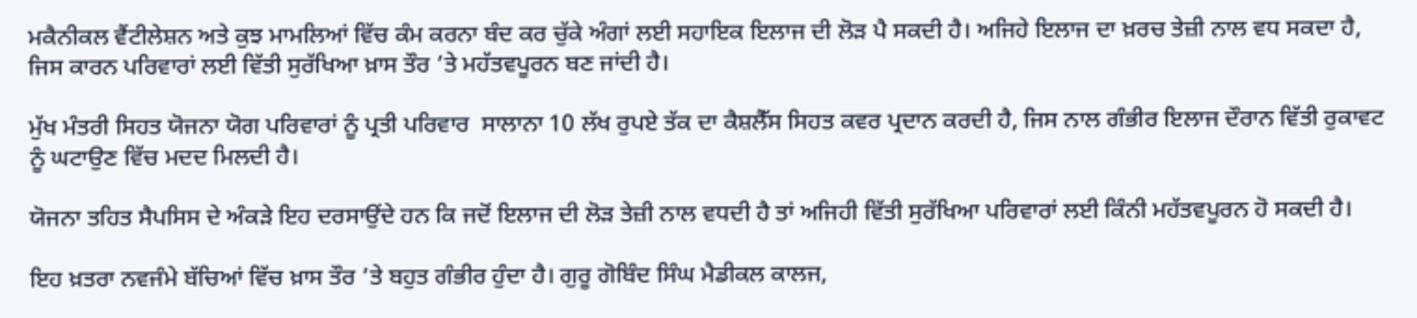ਮਕੈਨੀਕਲ ਵੈਂਟੀਲੇਸ਼ਨ ਅਤੇ ਕੁਝ ਮਾਮਲਿਆਂ ਵਿੱਚ ਕੰਮ ਕਰਨਾ ਬੰਦ ਕਰ ਚੁੱਕੇ ਅੰਗਾਂ ਲਈ ਸਹਾਇਕ ਇਲਾਜ ਦੀ ਲੋੜ ਪੈ ਸਕਦੀ ਹੈ। ਅਜਿਹੇ ਇਲਾਜ ਦਾ ਖ਼ਰਚ ਤੇਜ਼ੀ ਨਾਲ ਵਧ ਸਕਦਾ ਹੈ, ਜਿਸ ਕਾਰਨ ਪਰਿਵਾਰਾਂ ਲਈ ਵਿੱਤੀ ਸੁਰੱਖਿਆ ਖ਼ਾਸ ਤੌਰ ’ਤੇ ਮਹੱਤਵਪੂਰਨ ਬਣ ਜਾਂਦੀ ਹੈ।

ਮੁੱਖ ਮੰਤਰੀ ਸਿਹਤ ਯੋਜਨਾ ਯੋਗ ਪਰਿਵਾਰਾਂ ਨੂੰ ਪ੍ਰਤੀ ਪਰਿਵਾਰ  ਸਾਲਾਨਾ 10 ਲੱਖ ਰੁਪਏ ਤੱਕ ਦਾ ਕੈਸ਼ਲੈੱਸ ਸਿਹਤ ਕਵਰ ਪ੍ਰਦਾਨ ਕਰਦੀ ਹੈ, ਜਿਸ ਨਾਲ ਗੰਭੀਰ ਇਲਾਜ ਦੌਰਾਨ ਵਿੱਤੀ ਰੁਕਾਵਟ ਨੂੰ ਘਟਾਉਣ ਵਿੱਚ ਮਦਦ ਮਿਲਦੀ ਹੈ।

ਯੋਜਨਾ ਤਹਿਤ ਸੈਪਸਿਸ ਦੇ ਅੰਕੜੇ ਇਹ ਦਰਸਾਉਂਦੇ ਹਨ ਕਿ ਜਦੋਂ ਇਲਾਜ ਦੀ ਲੋੜ ਤੇਜ਼ੀ ਨਾਲ ਵਧਦੀ ਹੈ ਤਾਂ ਅਜਿਹੀ ਵਿੱਤੀ ਸੁਰੱਖਿਆ ਪਰਿਵਾਰਾਂ ਲਈ ਕਿੰਨੀ ਮਹੱਤਵਪੂਰਨ ਹੋ ਸਕਦੀ ਹੈ।

ਇਹ ਖ਼ਤਰਾ ਨਵਜੰਮੇ ਬੱਚਿਆਂ ਵਿੱਚ ਖ਼ਾਸ ਤੌਰ ’ਤੇ ਬਹੁਤ ਗੰਭੀਰ ਹੁੰਦਾ ਹੈ। ਗੁਰੂ ਗੋਬਿੰਦ ਸਿੰਘ ਮੈਡੀਕਲ ਕਾਲਜ,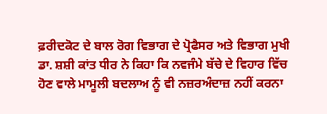ਫ਼ਰੀਦਕੋਟ ਦੇ ਬਾਲ ਰੋਗ ਵਿਭਾਗ ਦੇ ਪ੍ਰੋਫੈਸਰ ਅਤੇ ਵਿਭਾਗ ਮੁਖੀ ਡਾ. ਸ਼ਸ਼ੀ ਕਾਂਤ ਧੀਰ ਨੇ ਕਿਹਾ ਕਿ ਨਵਜੰਮੇ ਬੱਚੇ ਦੇ ਵਿਹਾਰ ਵਿੱਚ ਹੋਣ ਵਾਲੇ ਮਾਮੂਲੀ ਬਦਲਾਅ ਨੂੰ ਵੀ ਨਜ਼ਰਅੰਦਾਜ਼ ਨਹੀਂ ਕਰਨਾ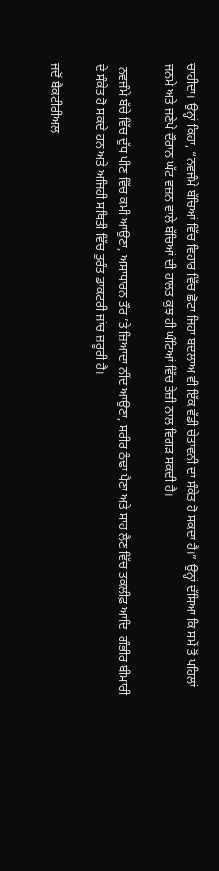ਚਾਹੀਦਾ। ਉਨ੍ਹਾਂ ਕਿਹਾ, “ਨਵਜੰਮੇ ਬੱਚਿਆਂ ਵਿੱਚ ਵਿਹਾਰ ਵਿੱਚ ਛੋਟਾ ਜਿਹਾ ਬਦਲਾਅ ਵੀ ਇੱਕ ਵੱਡੀ ਚੇਤਾਵਨੀ ਦਾ ਸੰਕੇਤ ਹੋ ਸਕਦਾ ਹੈ।” ਉਨ੍ਹਾਂ ਦੱਸਿਆ ਕਿ ਸਮੇਂ ਤੋਂ ਪਹਿਲਾਂ ਜਨਮੇ ਅਤੇ ਜਣੇਪੇ ਦੌਰਾਨ ਘੱਟ ਵਜ਼ਨ ਵਾਲੇ ਬੱਚਿਆਂ ਦੀ ਹਾਲਤ ਕੁਝ ਹੀ ਘੰਟਿਆਂ ਵਿੱਚ ਤੇਜ਼ੀ ਨਾਲ ਵਿਗੜ ਸਕਦੀ ਹੈ।

 ਨਵਜੰਮੇ ਬੱਚੇ ਵਿੱਚ ਦੁੱਧ ਪੀਣ ਵਿੱਚ ਕਮੀ ਆਉਣਾ, ਅਸਾਧਾਰਨ ਤੌਰ ’ਤੇ ਜ਼ਿਆਦਾ ਨੀਂਦ ਆਉਣਾ, ਸਰੀਰ ਠੰਢਾ ਪੈਣਾ ਅਤੇ ਸਾਹ ਲੈਣ ਵਿੱਚ ਤਕਲੀਫ਼ ਆਦਿ  ਗੰਭੀਰ ਬੀਮਾਰੀ ਦੇ ਸੰਕੇਤ ਹੋ ਸਕਦੇ ਹਨ ਅਤੇ ਅਜਿਹੀ ਸਥਿਤੀ ਵਿੱਚ ਤੁਰੰਤ ਡਾਕਟਰੀ ਜਾਂਚ ਜ਼ਰੂਰੀ ਹੈ।

ਜਦੋਂ ਬੈਕਟੀਰੀਅਲ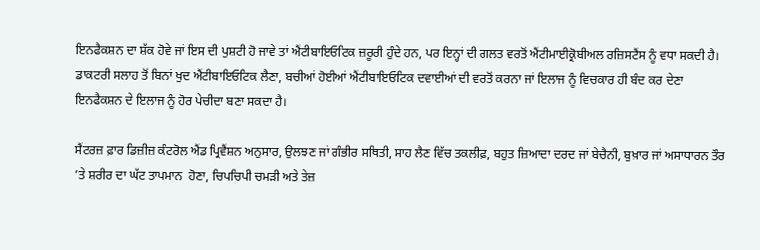ਇਨਫੈਕਸ਼ਨ ਦਾ ਸ਼ੱਕ ਹੋਵੇ ਜਾਂ ਇਸ ਦੀ ਪੁਸ਼ਟੀ ਹੋ ਜਾਵੇ ਤਾਂ ਐਂਟੀਬਾਇਓਟਿਕ ਜ਼ਰੂਰੀ ਹੁੰਦੇ ਹਨ, ਪਰ ਇਨ੍ਹਾਂ ਦੀ ਗਲਤ ਵਰਤੋਂ ਐਂਟੀਮਾਈਕ੍ਰੋਬੀਅਲ ਰਜ਼ਿਸਟੈਂਸ ਨੂੰ ਵਧਾ ਸਕਦੀ ਹੈ। ਡਾਕਟਰੀ ਸਲਾਹ ਤੋਂ ਬਿਨਾਂ ਖੁਦ ਐਂਟੀਬਾਇਓਟਿਕ ਲੈਣਾ, ਬਚੀਆਂ ਹੋਈਆਂ ਐਂਟੀਬਾਇਓਟਿਕ ਦਵਾਈਆਂ ਦੀ ਵਰਤੋਂ ਕਰਨਾ ਜਾਂ ਇਲਾਜ ਨੂੰ ਵਿਚਕਾਰ ਹੀ ਬੰਦ ਕਰ ਦੇਣਾ ਇਨਫੈਕਸ਼ਨ ਦੇ ਇਲਾਜ ਨੂੰ ਹੋਰ ਪੇਚੀਦਾ ਬਣਾ ਸਕਦਾ ਹੈ।

ਸੈਂਟਰਜ਼ ਫ਼ਾਰ ਡਿਜ਼ੀਜ਼ ਕੰਟਰੋਲ ਐਂਡ ਪ੍ਰਿਵੈਂਸ਼ਨ ਅਨੁਸਾਰ, ਉਲਝਣ ਜਾਂ ਗੰਭੀਰ ਸਥਿਤੀ, ਸਾਹ ਲੈਣ ਵਿੱਚ ਤਕਲੀਫ਼, ਬਹੁਤ ਜ਼ਿਆਦਾ ਦਰਦ ਜਾਂ ਬੇਚੈਨੀ, ਬੁਖ਼ਾਰ ਜਾਂ ਅਸਾਧਾਰਨ ਤੌਰ ’ਤੇ ਸ਼ਰੀਰ ਦਾ ਘੱਟ ਤਾਪਮਾਨ  ਹੋਣਾ, ਚਿਪਚਿਪੀ ਚਮੜੀ ਅਤੇ ਤੇਜ਼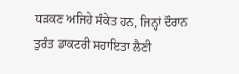ਧੜਕਣ ਅਜਿਹੇ ਸੰਕੇਤ ਹਨ, ਜਿਨ੍ਹਾਂ ਦੌਰਾਨ ਤੁਰੰਤ ਡਾਕਟਰੀ ਸਹਾਇਤਾ ਲੈਣੀ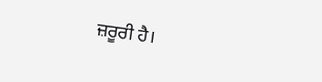ਜ਼ਰੂਰੀ ਹੈ।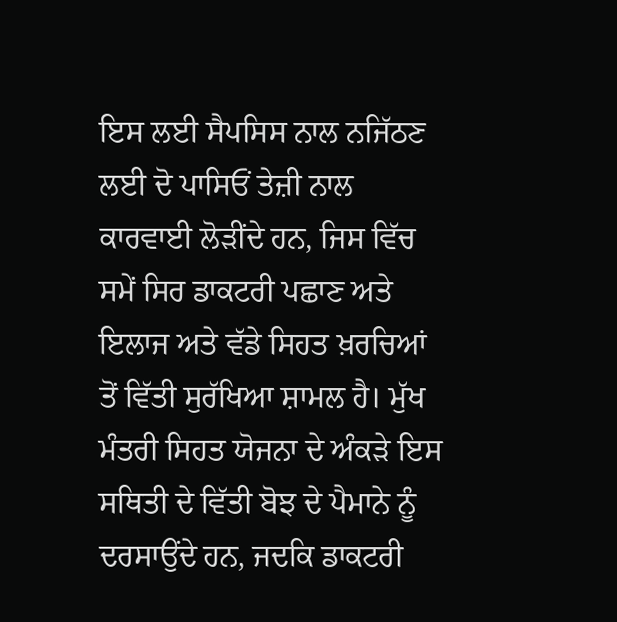ਇਸ ਲਈ ਸੈਪਸਿਸ ਨਾਲ ਨਜਿੱਠਣ ਲਈ ਦੋ ਪਾਸਿਓਂ ਤੇਜ਼ੀ ਨਾਲ ਕਾਰਵਾਈ ਲੋੜੀਂਦੇ ਹਨ, ਜਿਸ ਵਿੱਚ ਸਮੇਂ ਸਿਰ ਡਾਕਟਰੀ ਪਛਾਣ ਅਤੇ ਇਲਾਜ ਅਤੇ ਵੱਡੇ ਸਿਹਤ ਖ਼ਰਚਿਆਂ ਤੋਂ ਵਿੱਤੀ ਸੁਰੱਖਿਆ ਸ਼ਾਮਲ ਹੈ। ਮੁੱਖ ਮੰਤਰੀ ਸਿਹਤ ਯੋਜਨਾ ਦੇ ਅੰਕੜੇ ਇਸ ਸਥਿਤੀ ਦੇ ਵਿੱਤੀ ਬੋਝ ਦੇ ਪੈਮਾਨੇ ਨੂੰ ਦਰਸਾਉਂਦੇ ਹਨ, ਜਦਕਿ ਡਾਕਟਰੀ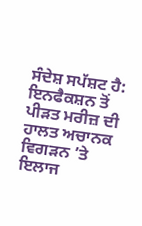ਸੰਦੇਸ਼ ਸਪੱਸ਼ਟ ਹੈ: ਇਨਫੈਕਸ਼ਨ ਤੋਂ ਪੀੜਤ ਮਰੀਜ਼ ਦੀ ਹਾਲਤ ਅਚਾਨਕ ਵਿਗੜਨ ’ਤੇ ਇਲਾਜ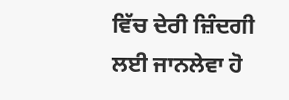ਵਿੱਚ ਦੇਰੀ ਜ਼ਿੰਦਗੀ ਲਈ ਜਾਨਲੇਵਾ ਹੋ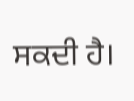ਸਕਦੀ ਹੈ।